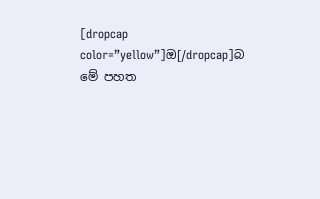[dropcap color=”yellow”]ඔ[/dropcap]බ මේ පහත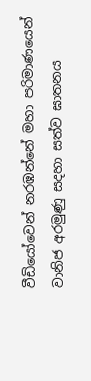වීඩියෝවෙන් නරඹන්නේ මහා පරිමාණයෙන් වානිජ අරමුණු සදහා සත්ව ඝාතනය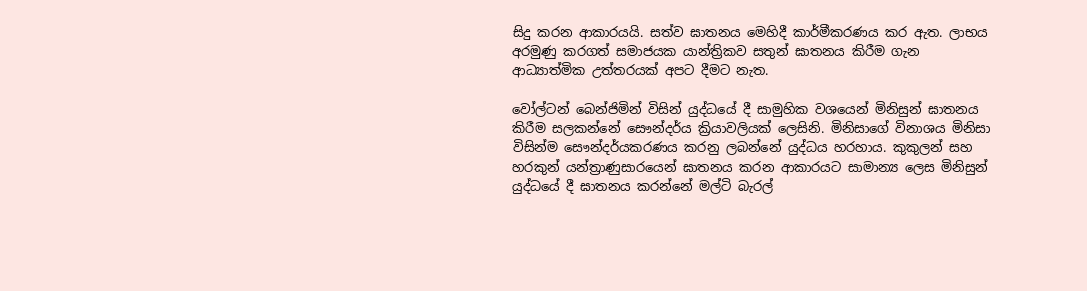සිදු කරන ආකාරයයි. සත්ව ඝාතනය මෙහිදී කාර්මීකරණය කර ඇත. ලාභය අරමුණු කරගත් සමාජයක යාන්ත්‍රිකව සතුන් ඝාතනය කිරීම ගැන ආධ්‍යාත්මික උත්තරයක් අපට දීමට නැත.

වෝල්ටන් බෙන්ජිමින් විසින් යුද්ධයේ දී සාමුහික වශයෙන් මිනිසුන් ඝාතනය කිරීම සලකන්නේ සෞන්දර්ය ක්‍රියාවලියක් ලෙසිනි. මිනිසාගේ විනාශය මිනිසා විසින්ම සෞන්දර්යකරණය කරනු ලබන්නේ යුද්ධය හරහාය. කුකුලන් සහ හරකුන් යන්ත්‍රාණුසාරයෙන් ඝාතනය කරන ආකාරයට සාමාන්‍ය ලෙස මිනිසුන් යුද්ධයේ දී ඝාතනය කරන්නේ මල්ටි බැරල්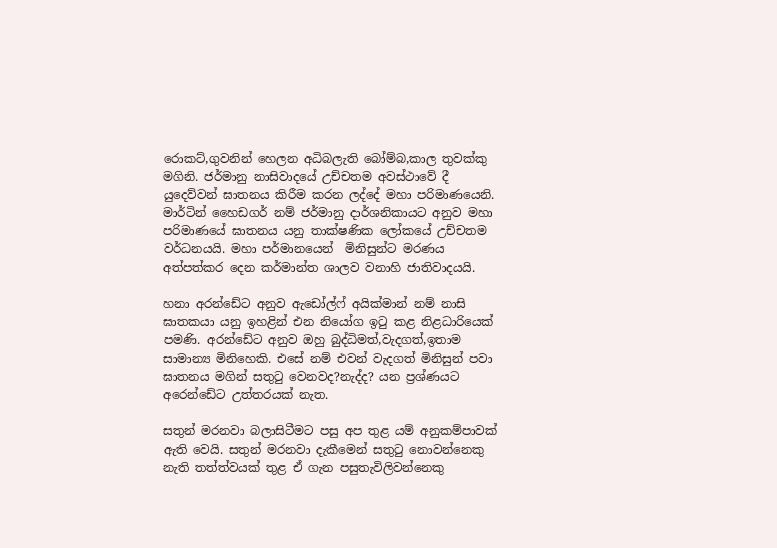රොකට්,ගුවනින් හෙලන අධිබලැති බෝම්බ,කාල තුවක්කු මගිනි. ජර්මානු නාසිවාදයේ උච්චතම අවස්ථාවේ දී යුදෙව්වන් ඝාතනය කිරීම කරන ලද්දේ මහා පරිමාණයෙනි. මාර්ටින් හෛඩගර් නම් ජර්මානු දාර්ශනිකායට අනුව මහා පරිමාණයේ ඝාතනය යනු තාක්ෂණික ලෝකයේ උච්චතම වර්ධනයයි. මහා පර්මානයෙන්  මිනිසුන්ට මරණය අත්පත්කර දෙන කර්මාන්ත ශාලව වනාහි ජාතිවාදයයි.

හනා අරන්ඩේට අනුව ඇඩෝල්ෆ් අයික්මාන් නම් නාසි ඝාතකයා යනු ඉහළින් එන නියෝග ඉටු කළ නිළධාරියෙක් පමණි. අරන්ඩේට අනුව ඔහු බුද්ධිමත්,වැදගත්,ඉතාම සාමාන්‍ය මිනිහෙකි. එසේ නම් එවන් වැදගත් මිනිසුන් පවා ඝාතනය මගින් සතුටු වෙනවද?නැද්ද? යන ප්‍රශ්ණයට අරෙන්ඩේට උත්තරයක් නැත.

සතුන් මරනවා බලාසිටීමට පසු අප තුළ යම් අනුකම්පාවක් ඇති වෙයි. සතුන් මරනවා දැකීමෙන් සතුටු නොවන්නෙකු නැති තත්ත්වයක් තුළ ඒ ගැන පසුතැවිලිවන්‍නෙකු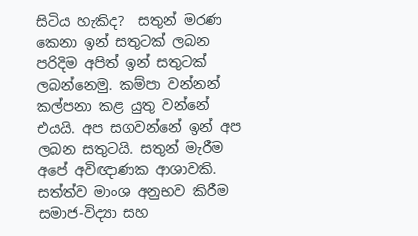සිටිය හැකිද?  සතුන් මරණ කෙනා ඉන් සතුටක් ලබන පරිදිම අපිත් ඉන් සතුටක් ලබන්නෙමු. කම්පා වන්නන් කල්පනා කළ යුතු වන්නේ එයයි. අප සගවන්නේ ඉන් අප ලබන සතුටයි. සතුන් මැරීම අපේ අවිඥාණක ආශාවකි. සත්ත්ව මාංශ අනුභව කිරීම සමාජ-විද්‍යා සහ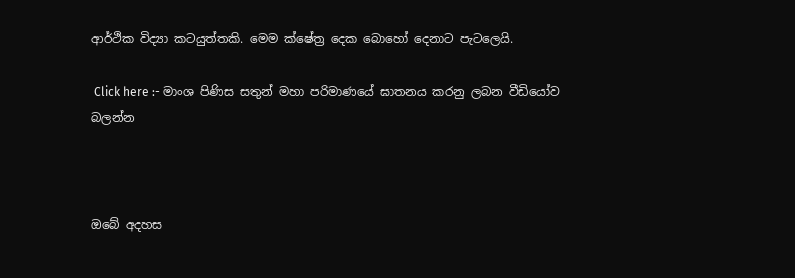ආර්ථික විද්‍යා කටයුත්තකි. මෙම ක්ෂේත්‍ර දෙක බොහෝ දෙනාට පැටලෙයි.

 Click here :- මාංශ පිණිස සතුන් මහා පරිමාණයේ ඝාතනය කරනු ලබන වීඩියෝව බලන්න



ඔබේ අදහස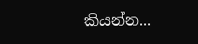කියන්න...